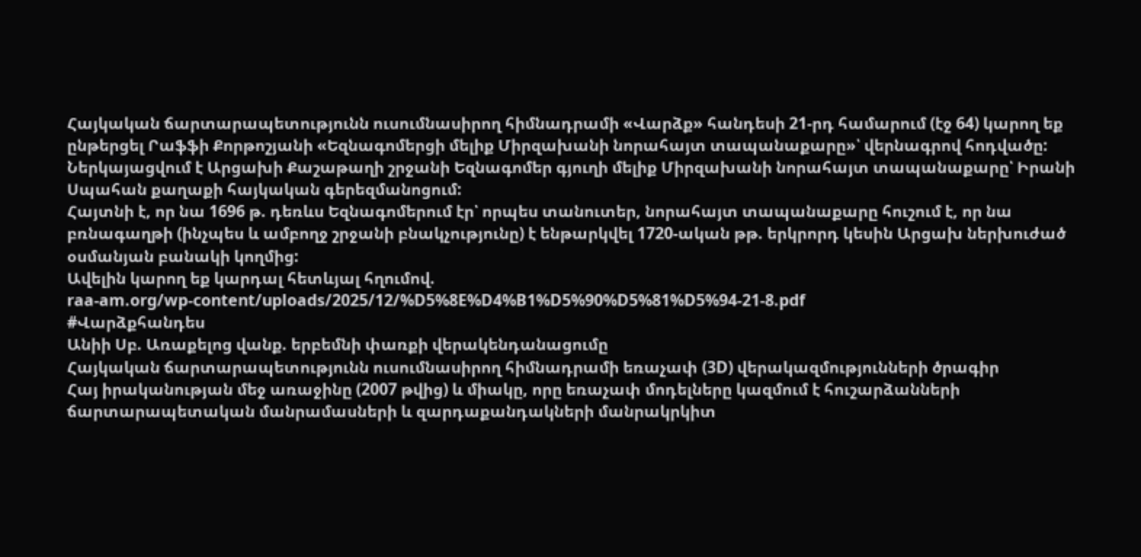Հայկական ճարտարապետությունն ուսումնասիրող հիմնադրամի «Վարձք» հանդեսի 21-րդ համարում (էջ 64) կարող եք ընթերցել Րաֆֆի Քորթոշյանի «Եզնագոմերցի մելիք Միրզախանի նորահայտ տապանաքարը»՝ վերնագրով հոդվածը:
Ներկայացվում է Արցախի Քաշաթաղի շրջանի Եզնագոմեր գյուղի մելիք Միրզախանի նորահայտ տապանաքարը՝ Իրանի Սպահան քաղաքի հայկական գերեզմանոցում:
Հայտնի է, որ նա 1696 թ. դեռևս Եզնագոմերում էր՝ որպես տանուտեր, նորահայտ տապանաքարը հուշում է, որ նա բռնագաղթի (ինչպես և ամբողջ շրջանի բնակչությունը) է ենթարկվել 1720-ական թթ. երկրորդ կեսին Արցախ ներխուժած օսմանյան բանակի կողմից:
Ավելին կարող եք կարդալ հետևյալ հղումով.
raa-am.org/wp-content/uploads/2025/12/%D5%8E%D4%B1%D5%90%D5%81%D5%94-21-8.pdf
#Վարձքհանդես
Անիի Սբ. Առաքելոց վանք. երբեմնի փառքի վերակենդանացումը
Հայկական ճարտարապետությունն ուսումնասիրող հիմնադրամի եռաչափ (3D) վերակազմությունների ծրագիր
Հայ իրականության մեջ առաջինը (2007 թվից) և միակը, որը եռաչափ մոդելները կազմում է հուշարձանների ճարտարապետական մանրամասների և զարդաքանդակների մանրակրկիտ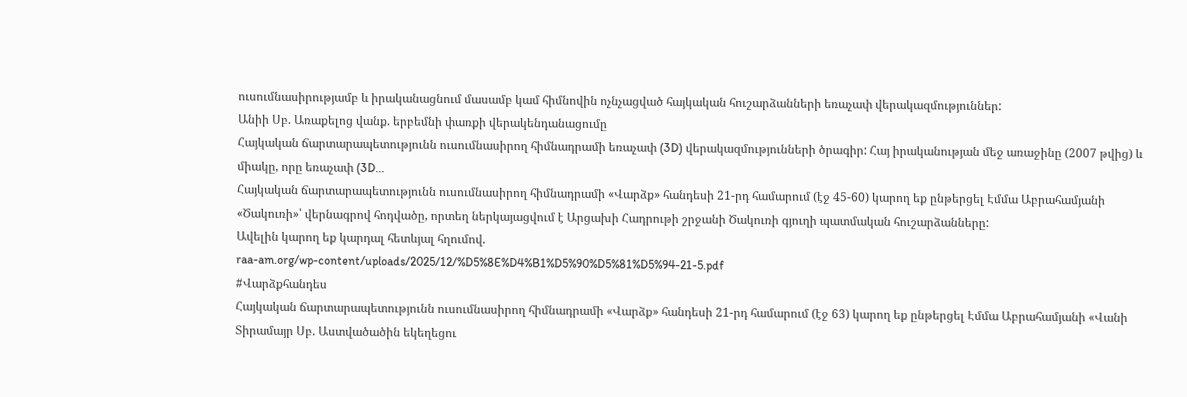ուսումնասիրությամբ և իրականացնում մասամբ կամ հիմնովին ոչնչացված հայկական հուշարձանների եռաչափ վերակազմություններ:
Անիի Սբ. Առաքելոց վանք. երբեմնի փառքի վերակենդանացումը
Հայկական ճարտարապետությունն ուսումնասիրող հիմնադրամի եռաչափ (3D) վերակազմությունների ծրագիր: Հայ իրականության մեջ առաջինը (2007 թվից) և միակը, որը եռաչափ (3D...
Հայկական ճարտարապետությունն ուսումնասիրող հիմնադրամի «Վարձք» հանդեսի 21-րդ համարում (էջ 45-60) կարող եք ընթերցել Էմմա Աբրահամյանի «Ծակուռի»՝ վերնագրով հոդվածը, որտեղ ներկայացվում է Արցախի Հադրութի շրջանի Ծակուռի գյուղի պատմական հուշարձանները:
Ավելին կարող եք կարդալ հետևյալ հղումով.
raa-am.org/wp-content/uploads/2025/12/%D5%8E%D4%B1%D5%90%D5%81%D5%94-21-5.pdf
#Վարձքհանդես
Հայկական ճարտարապետությունն ուսումնասիրող հիմնադրամի «Վարձք» հանդեսի 21-րդ համարում (էջ 63) կարող եք ընթերցել Էմմա Աբրահամյանի «Վանի Տիրամայր Սբ. Աստվածածին եկեղեցու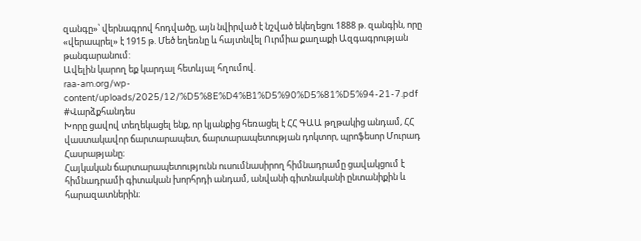զանգը»՝ վերնագրով հոդվածը, այն նվիրված է նշված եկեղեցու 1888 թ. զանգին, որը «վերապրել» է 1915 թ. Մեծ եղեռնը և հայտնվել Ուրմիա քաղաքի Ազգագրության թանգարանում:
Ավելին կարող եք կարդալ հետևյալ հղումով.
raa-am.org/wp-content/uploads/2025/12/%D5%8E%D4%B1%D5%90%D5%81%D5%94-21-7.pdf
#Վարձքհանդես
Խորը ցավով տեղեկացել ենք, որ կյանքից հեռացել է ՀՀ ԳԱԱ թղթակից անդամ, ՀՀ վաստակավոր ճարտարապետ, ճարտարապետության դոկտոր, պրոֆեսոր Մուրադ Հասրաթյանը։
Հայկական ճարտարապետությունն ուսումնասիրող հիմնադրամը ցավակցում է հիմնադրամի գիտական խորհրդի անդամ, անվանի գիտնականի ընտանիքին և հարազատներին։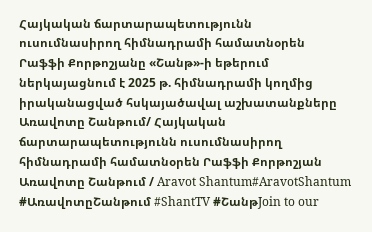Հայկական ճարտարապետությունն ուսումնասիրող հիմնադրամի համատնօրեն Րաֆֆի Քորթոշյանը «Շանթ»-ի եթերում ներկայացնում է 2025 թ. հիմնադրամի կողմից իրականացված հսկայածավալ աշխատանքները
Առավոտը Շանթում/ Հայկական ճարտարապետությունն ուսումնասիրող հիմնադրամի համատնօրեն Րաֆֆի Քորթոշյան
Առավոտը Շանթում / Aravot Shantum#AravotShantum #ԱռավոտըՇանթում #ShantTV #ՇանթJoin to our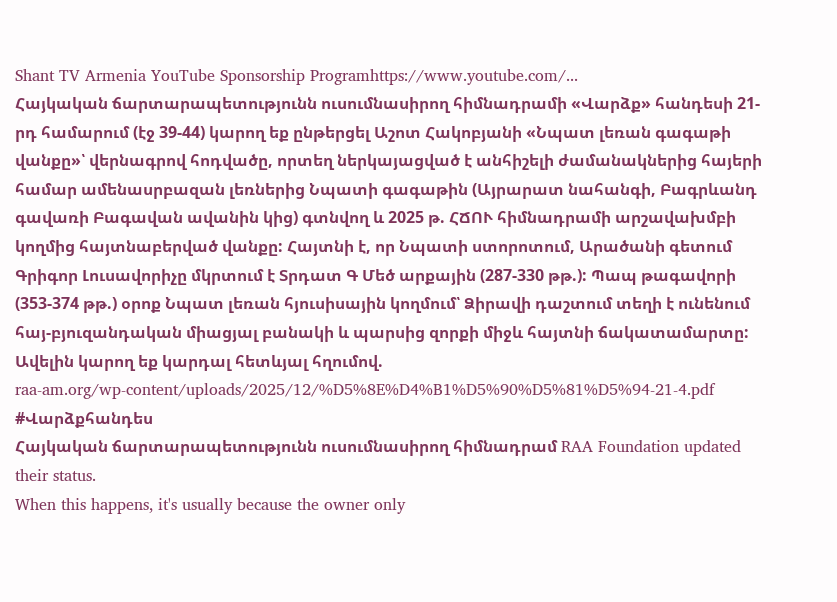Shant TV Armenia YouTube Sponsorship Programhttps://www.youtube.com/...
Հայկական ճարտարապետությունն ուսումնասիրող հիմնադրամի «Վարձք» հանդեսի 21-րդ համարում (էջ 39-44) կարող եք ընթերցել Աշոտ Հակոբյանի «Նպատ լեռան գագաթի վանքը»՝ վերնագրով հոդվածը, որտեղ ներկայացված է անհիշելի ժամանակներից հայերի համար ամենասրբազան լեռներից Նպատի գագաթին (Այրարատ նահանգի, Բագրևանդ գավառի Բագավան ավանին կից) գտնվող և 2025 թ. ՀՃՈՒ հիմնադրամի արշավախմբի կողմից հայտնաբերված վանքը: Հայտնի է, որ Նպատի ստորոտում, Արածանի գետում Գրիգոր Լուսավորիչը մկրտում է Տրդատ Գ Մեծ արքային (287-330 թթ.): Պապ թագավորի (353-374 թթ.) օրոք Նպատ լեռան հյուսիսային կողմում՝ Ձիրավի դաշտում տեղի է ունենում հայ-բյուզանդական միացյալ բանակի և պարսից զորքի միջև հայտնի ճակատամարտը:
Ավելին կարող եք կարդալ հետևյալ հղումով.
raa-am.org/wp-content/uploads/2025/12/%D5%8E%D4%B1%D5%90%D5%81%D5%94-21-4.pdf
#Վարձքհանդես
Հայկական ճարտարապետությունն ուսումնասիրող հիմնադրամ RAA Foundation updated their status.
When this happens, it's usually because the owner only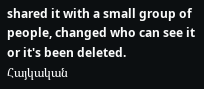shared it with a small group of people, changed who can see it or it's been deleted.
Հայկական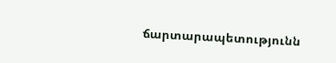ճարտարապետությունն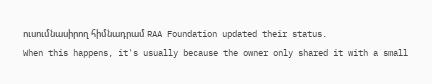ուսումնասիրող հիմնադրամ RAA Foundation updated their status.
When this happens, it's usually because the owner only shared it with a small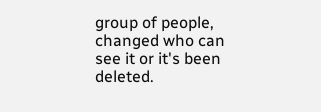group of people, changed who can see it or it's been deleted.